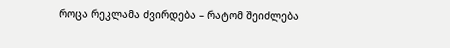როცა რეკლამა ძვირდება – რატომ შეიძლება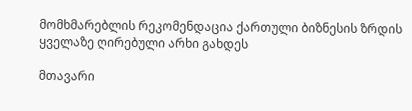მომხმარებლის რეკომენდაცია ქართული ბიზნესის ზრდის ყველაზე ღირებული არხი გახდეს

მთავარი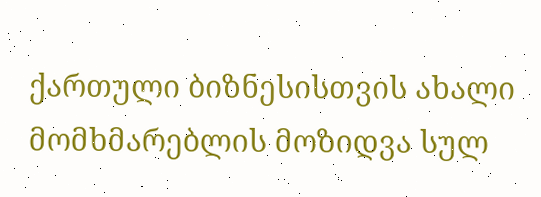ქართული ბიზნესისთვის ახალი მომხმარებლის მოზიდვა სულ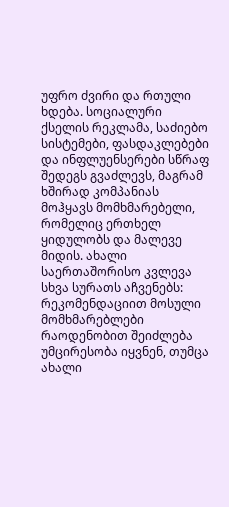უფრო ძვირი და რთული ხდება. სოციალური ქსელის რეკლამა, საძიებო სისტემები, ფასდაკლებები და ინფლუენსერები სწრაფ შედეგს გვაძლევს, მაგრამ ხშირად კომპანიას მოჰყავს მომხმარებელი, რომელიც ერთხელ ყიდულობს და მალევე მიდის. ახალი საერთაშორისო კვლევა სხვა სურათს აჩვენებს: რეკომენდაციით მოსული მომხმარებლები რაოდენობით შეიძლება უმცირესობა იყვნენ, თუმცა ახალი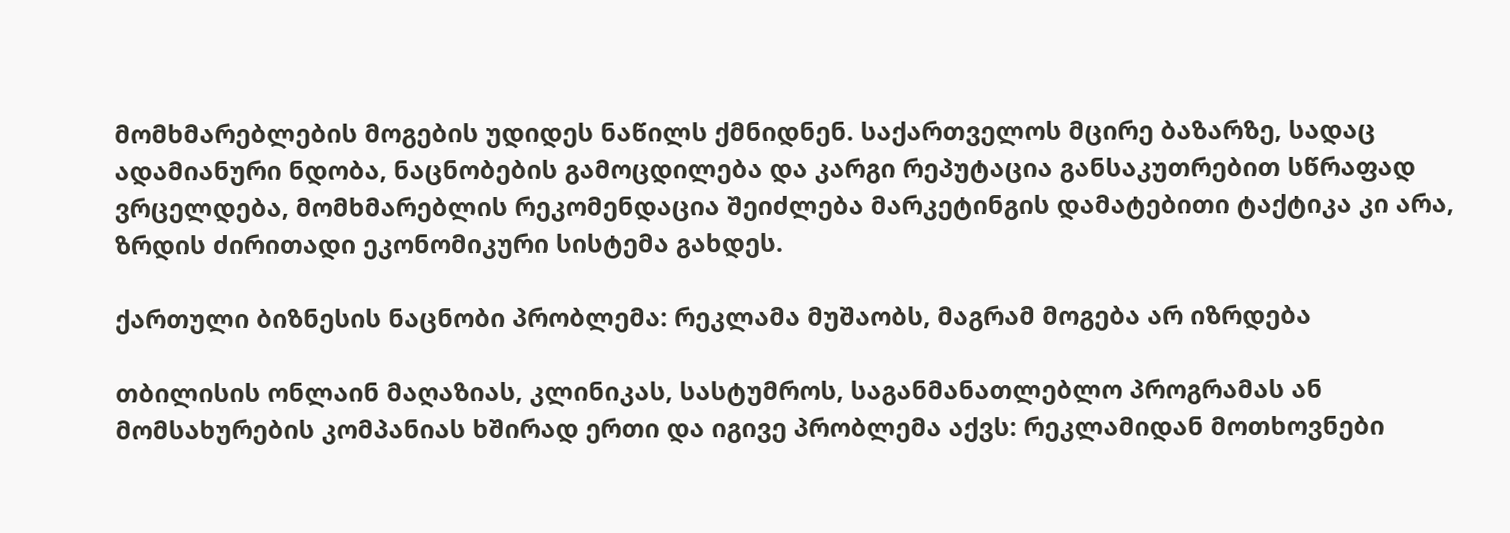მომხმარებლების მოგების უდიდეს ნაწილს ქმნიდნენ. საქართველოს მცირე ბაზარზე, სადაც ადამიანური ნდობა, ნაცნობების გამოცდილება და კარგი რეპუტაცია განსაკუთრებით სწრაფად ვრცელდება, მომხმარებლის რეკომენდაცია შეიძლება მარკეტინგის დამატებითი ტაქტიკა კი არა, ზრდის ძირითადი ეკონომიკური სისტემა გახდეს.

ქართული ბიზნესის ნაცნობი პრობლემა: რეკლამა მუშაობს, მაგრამ მოგება არ იზრდება

თბილისის ონლაინ მაღაზიას, კლინიკას, სასტუმროს, საგანმანათლებლო პროგრამას ან მომსახურების კომპანიას ხშირად ერთი და იგივე პრობლემა აქვს: რეკლამიდან მოთხოვნები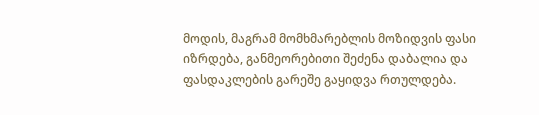მოდის, მაგრამ მომხმარებლის მოზიდვის ფასი იზრდება, განმეორებითი შეძენა დაბალია და ფასდაკლების გარეშე გაყიდვა რთულდება.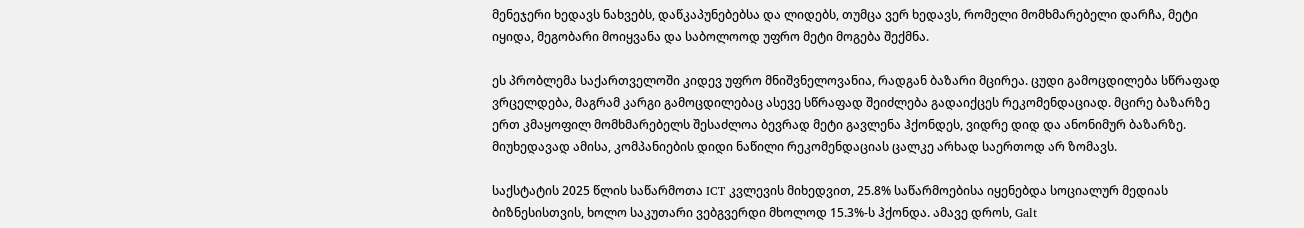მენეჯერი ხედავს ნახვებს, დაწკაპუნებებსა და ლიდებს, თუმცა ვერ ხედავს, რომელი მომხმარებელი დარჩა, მეტი იყიდა, მეგობარი მოიყვანა და საბოლოოდ უფრო მეტი მოგება შექმნა.

ეს პრობლემა საქართველოში კიდევ უფრო მნიშვნელოვანია, რადგან ბაზარი მცირეა. ცუდი გამოცდილება სწრაფად ვრცელდება, მაგრამ კარგი გამოცდილებაც ასევე სწრაფად შეიძლება გადაიქცეს რეკომენდაციად. მცირე ბაზარზე ერთ კმაყოფილ მომხმარებელს შესაძლოა ბევრად მეტი გავლენა ჰქონდეს, ვიდრე დიდ და ანონიმურ ბაზარზე. მიუხედავად ამისა, კომპანიების დიდი ნაწილი რეკომენდაციას ცალკე არხად საერთოდ არ ზომავს.

საქსტატის 2025 წლის საწარმოთა ICT კვლევის მიხედვით, 25.8% საწარმოებისა იყენებდა სოციალურ მედიას ბიზნესისთვის, ხოლო საკუთარი ვებგვერდი მხოლოდ 15.3%-ს ჰქონდა. ამავე დროს, Galt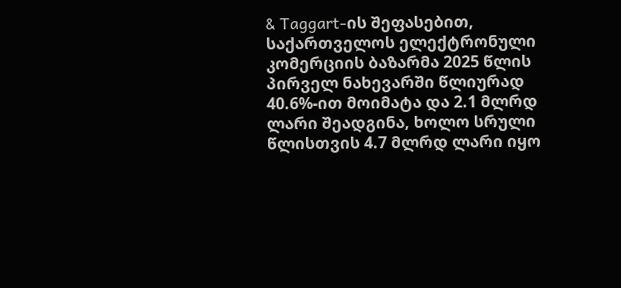& Taggart-ის შეფასებით, საქართველოს ელექტრონული კომერციის ბაზარმა 2025 წლის პირველ ნახევარში წლიურად 40.6%-ით მოიმატა და 2.1 მლრდ ლარი შეადგინა, ხოლო სრული წლისთვის 4.7 მლრდ ლარი იყო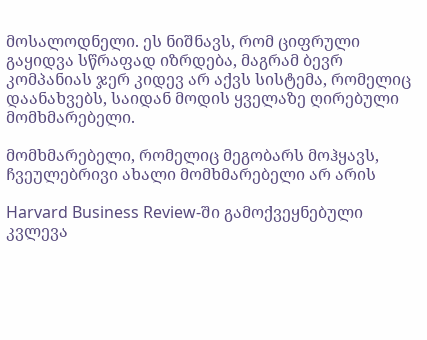მოსალოდნელი. ეს ნიშნავს, რომ ციფრული გაყიდვა სწრაფად იზრდება, მაგრამ ბევრ კომპანიას ჯერ კიდევ არ აქვს სისტემა, რომელიც დაანახვებს, საიდან მოდის ყველაზე ღირებული მომხმარებელი.

მომხმარებელი, რომელიც მეგობარს მოჰყავს, ჩვეულებრივი ახალი მომხმარებელი არ არის

Harvard Business Review-ში გამოქვეყნებული კვლევა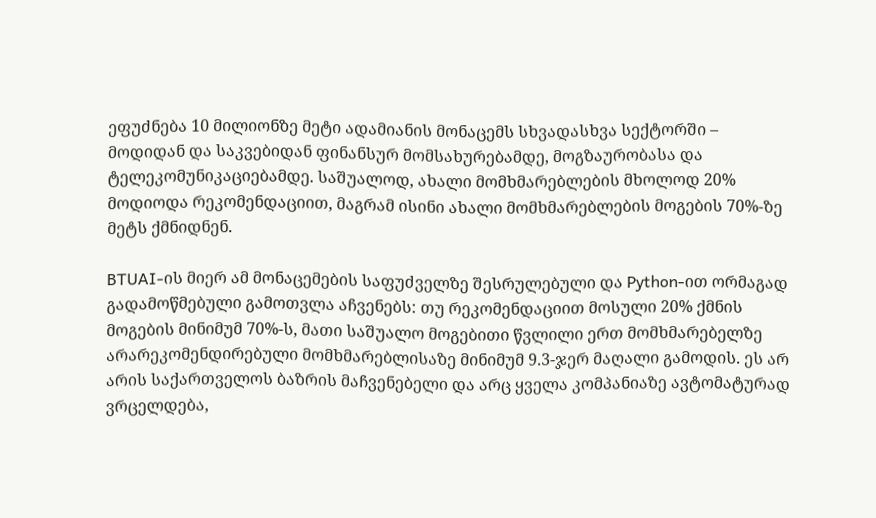ეფუძნება 10 მილიონზე მეტი ადამიანის მონაცემს სხვადასხვა სექტორში – მოდიდან და საკვებიდან ფინანსურ მომსახურებამდე, მოგზაურობასა და ტელეკომუნიკაციებამდე. საშუალოდ, ახალი მომხმარებლების მხოლოდ 20% მოდიოდა რეკომენდაციით, მაგრამ ისინი ახალი მომხმარებლების მოგების 70%-ზე მეტს ქმნიდნენ.

BTUAI-ის მიერ ამ მონაცემების საფუძველზე შესრულებული და Python-ით ორმაგად გადამოწმებული გამოთვლა აჩვენებს: თუ რეკომენდაციით მოსული 20% ქმნის მოგების მინიმუმ 70%-ს, მათი საშუალო მოგებითი წვლილი ერთ მომხმარებელზე არარეკომენდირებული მომხმარებლისაზე მინიმუმ 9.3-ჯერ მაღალი გამოდის. ეს არ არის საქართველოს ბაზრის მაჩვენებელი და არც ყველა კომპანიაზე ავტომატურად ვრცელდება,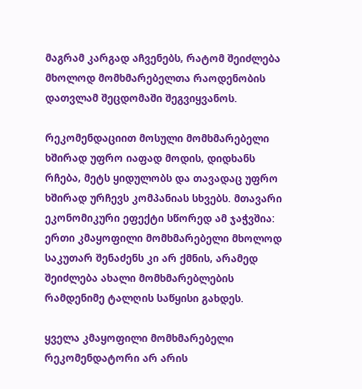მაგრამ კარგად აჩვენებს, რატომ შეიძლება მხოლოდ მომხმარებელთა რაოდენობის დათვლამ შეცდომაში შეგვიყვანოს.

რეკომენდაციით მოსული მომხმარებელი ხშირად უფრო იაფად მოდის, დიდხანს რჩება, მეტს ყიდულობს და თავადაც უფრო ხშირად ურჩევს კომპანიას სხვებს. მთავარი ეკონომიკური ეფექტი სწორედ ამ ჯაჭვშია: ერთი კმაყოფილი მომხმარებელი მხოლოდ საკუთარ შენაძენს კი არ ქმნის, არამედ შეიძლება ახალი მომხმარებლების რამდენიმე ტალღის საწყისი გახდეს.

ყველა კმაყოფილი მომხმარებელი რეკომენდატორი არ არის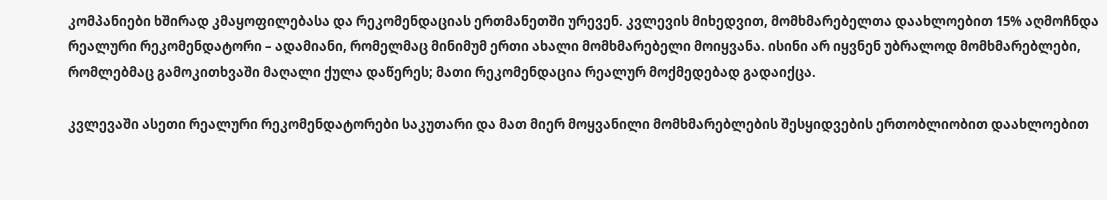კომპანიები ხშირად კმაყოფილებასა და რეკომენდაციას ერთმანეთში ურევენ. კვლევის მიხედვით, მომხმარებელთა დაახლოებით 15% აღმოჩნდა რეალური რეკომენდატორი – ადამიანი, რომელმაც მინიმუმ ერთი ახალი მომხმარებელი მოიყვანა. ისინი არ იყვნენ უბრალოდ მომხმარებლები, რომლებმაც გამოკითხვაში მაღალი ქულა დაწერეს; მათი რეკომენდაცია რეალურ მოქმედებად გადაიქცა.

კვლევაში ასეთი რეალური რეკომენდატორები საკუთარი და მათ მიერ მოყვანილი მომხმარებლების შესყიდვების ერთობლიობით დაახლოებით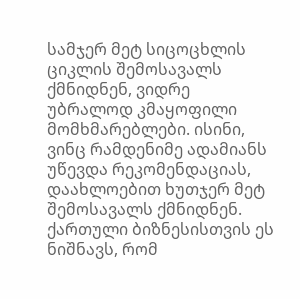სამჯერ მეტ სიცოცხლის ციკლის შემოსავალს ქმნიდნენ, ვიდრე უბრალოდ კმაყოფილი მომხმარებლები. ისინი, ვინც რამდენიმე ადამიანს უწევდა რეკომენდაციას, დაახლოებით ხუთჯერ მეტ შემოსავალს ქმნიდნენ. ქართული ბიზნესისთვის ეს ნიშნავს, რომ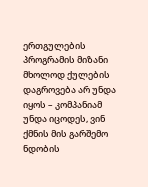ერთგულების პროგრამის მიზანი მხოლოდ ქულების დაგროვება არ უნდა იყოს – კომპანიამ უნდა იცოდეს, ვინ ქმნის მის გარშემო ნდობის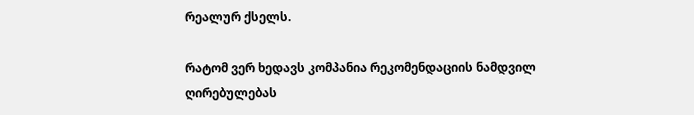რეალურ ქსელს.

რატომ ვერ ხედავს კომპანია რეკომენდაციის ნამდვილ ღირებულებას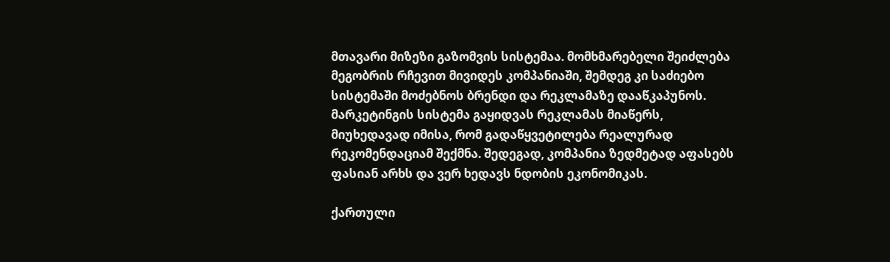მთავარი მიზეზი გაზომვის სისტემაა. მომხმარებელი შეიძლება მეგობრის რჩევით მივიდეს კომპანიაში, შემდეგ კი საძიებო სისტემაში მოძებნოს ბრენდი და რეკლამაზე დააწკაპუნოს. მარკეტინგის სისტემა გაყიდვას რეკლამას მიაწერს, მიუხედავად იმისა, რომ გადაწყვეტილება რეალურად რეკომენდაციამ შექმნა. შედეგად, კომპანია ზედმეტად აფასებს ფასიან არხს და ვერ ხედავს ნდობის ეკონომიკას.

ქართული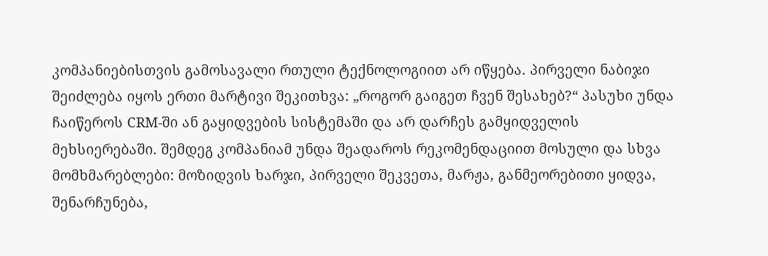კომპანიებისთვის გამოსავალი რთული ტექნოლოგიით არ იწყება. პირველი ნაბიჯი შეიძლება იყოს ერთი მარტივი შეკითხვა: „როგორ გაიგეთ ჩვენ შესახებ?“ პასუხი უნდა ჩაიწეროს CRM-ში ან გაყიდვების სისტემაში და არ დარჩეს გამყიდველის მეხსიერებაში. შემდეგ კომპანიამ უნდა შეადაროს რეკომენდაციით მოსული და სხვა მომხმარებლები: მოზიდვის ხარჯი, პირველი შეკვეთა, მარჟა, განმეორებითი ყიდვა, შენარჩუნება,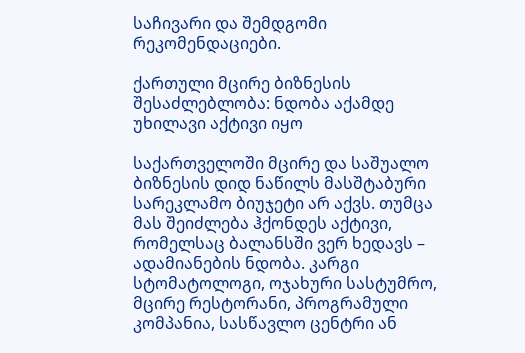საჩივარი და შემდგომი რეკომენდაციები.

ქართული მცირე ბიზნესის შესაძლებლობა: ნდობა აქამდე უხილავი აქტივი იყო

საქართველოში მცირე და საშუალო ბიზნესის დიდ ნაწილს მასშტაბური სარეკლამო ბიუჯეტი არ აქვს. თუმცა მას შეიძლება ჰქონდეს აქტივი, რომელსაც ბალანსში ვერ ხედავს – ადამიანების ნდობა. კარგი სტომატოლოგი, ოჯახური სასტუმრო, მცირე რესტორანი, პროგრამული კომპანია, სასწავლო ცენტრი ან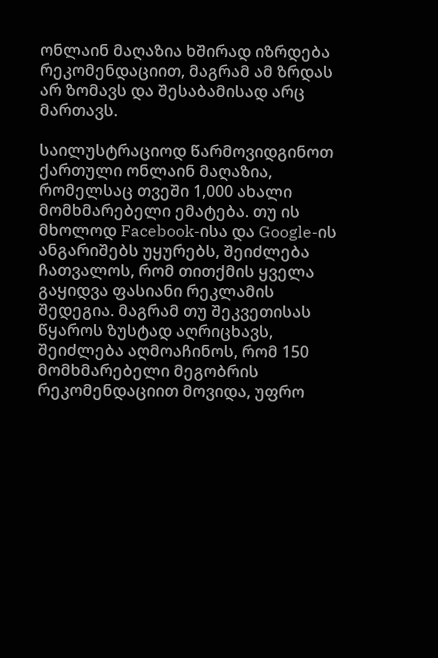ონლაინ მაღაზია ხშირად იზრდება რეკომენდაციით, მაგრამ ამ ზრდას არ ზომავს და შესაბამისად არც მართავს.

საილუსტრაციოდ წარმოვიდგინოთ ქართული ონლაინ მაღაზია, რომელსაც თვეში 1,000 ახალი მომხმარებელი ემატება. თუ ის მხოლოდ Facebook-ისა და Google-ის ანგარიშებს უყურებს, შეიძლება ჩათვალოს, რომ თითქმის ყველა გაყიდვა ფასიანი რეკლამის შედეგია. მაგრამ თუ შეკვეთისას წყაროს ზუსტად აღრიცხავს, შეიძლება აღმოაჩინოს, რომ 150 მომხმარებელი მეგობრის რეკომენდაციით მოვიდა, უფრო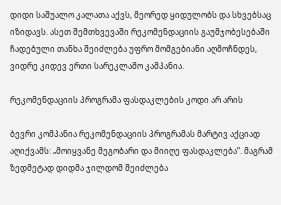დიდი საშუალო კალათა აქვს, მეორედ ყიდულობს და სხვებსაც იზიდავს. ასეთ შემთხვევაში რეკომენდაციის გაუმჯობესებაში ჩადებული თანხა შეიძლება უფრო მომგებიანი აღმოჩნდეს, ვიდრე კიდევ ერთი სარეკლამო კამპანია.

რეკომენდაციის პროგრამა ფასდაკლების კოდი არ არის

ბევრი კომპანია რეკომენდაციის პროგრამას მარტივ აქციად აღიქვამს: „მოიყვანე მეგობარი და მიიღე ფასდაკლება“. მაგრამ ზედმეტად დიდმა ჯილდომ შეიძლება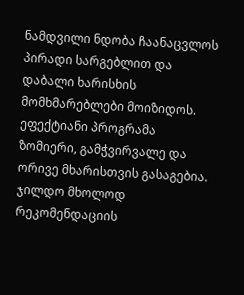ნამდვილი ნდობა ჩაანაცვლოს პირადი სარგებლით და დაბალი ხარისხის მომხმარებლები მოიზიდოს. ეფექტიანი პროგრამა ზომიერი, გამჭვირვალე და ორივე მხარისთვის გასაგებია. ჯილდო მხოლოდ რეკომენდაციის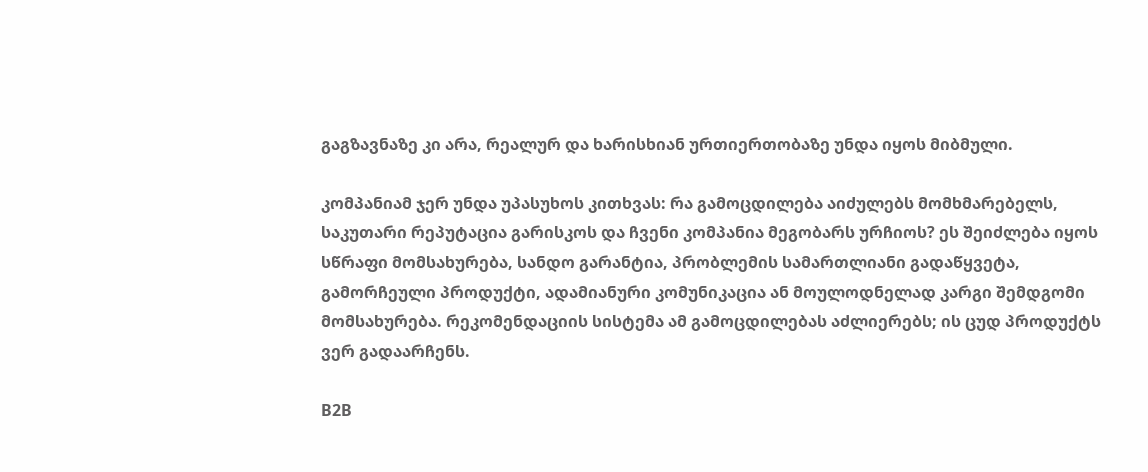გაგზავნაზე კი არა, რეალურ და ხარისხიან ურთიერთობაზე უნდა იყოს მიბმული.

კომპანიამ ჯერ უნდა უპასუხოს კითხვას: რა გამოცდილება აიძულებს მომხმარებელს, საკუთარი რეპუტაცია გარისკოს და ჩვენი კომპანია მეგობარს ურჩიოს? ეს შეიძლება იყოს სწრაფი მომსახურება, სანდო გარანტია, პრობლემის სამართლიანი გადაწყვეტა, გამორჩეული პროდუქტი, ადამიანური კომუნიკაცია ან მოულოდნელად კარგი შემდგომი მომსახურება. რეკომენდაციის სისტემა ამ გამოცდილებას აძლიერებს; ის ცუდ პროდუქტს ვერ გადაარჩენს.

B2B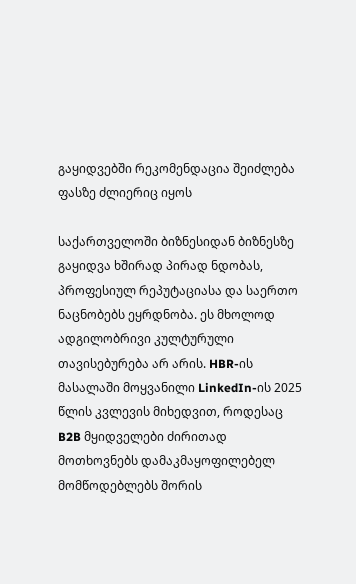გაყიდვებში რეკომენდაცია შეიძლება ფასზე ძლიერიც იყოს

საქართველოში ბიზნესიდან ბიზნესზე გაყიდვა ხშირად პირად ნდობას, პროფესიულ რეპუტაციასა და საერთო ნაცნობებს ეყრდნობა. ეს მხოლოდ ადგილობრივი კულტურული თავისებურება არ არის. HBR-ის მასალაში მოყვანილი LinkedIn-ის 2025 წლის კვლევის მიხედვით, როდესაც B2B მყიდველები ძირითად მოთხოვნებს დამაკმაყოფილებელ მომწოდებლებს შორის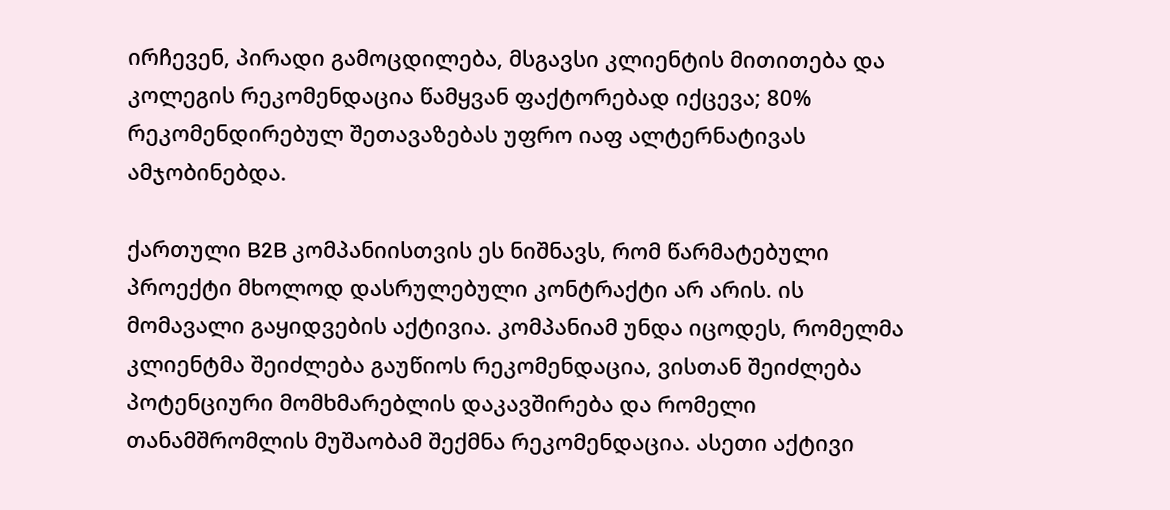ირჩევენ, პირადი გამოცდილება, მსგავსი კლიენტის მითითება და კოლეგის რეკომენდაცია წამყვან ფაქტორებად იქცევა; 80% რეკომენდირებულ შეთავაზებას უფრო იაფ ალტერნატივას ამჯობინებდა.

ქართული B2B კომპანიისთვის ეს ნიშნავს, რომ წარმატებული პროექტი მხოლოდ დასრულებული კონტრაქტი არ არის. ის მომავალი გაყიდვების აქტივია. კომპანიამ უნდა იცოდეს, რომელმა კლიენტმა შეიძლება გაუწიოს რეკომენდაცია, ვისთან შეიძლება პოტენციური მომხმარებლის დაკავშირება და რომელი თანამშრომლის მუშაობამ შექმნა რეკომენდაცია. ასეთი აქტივი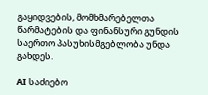გაყიდვების, მომხმარებელთა წარმატების და ფინანსური გუნდის საერთო პასუხისმგებლობა უნდა გახდეს.

AI საძიებო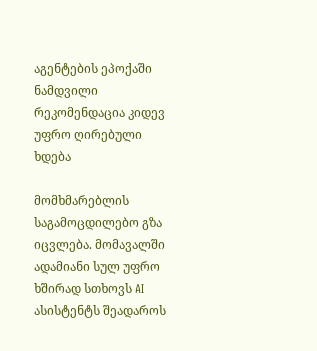აგენტების ეპოქაში ნამდვილი რეკომენდაცია კიდევ უფრო ღირებული ხდება

მომხმარებლის საგამოცდილებო გზა იცვლება. მომავალში ადამიანი სულ უფრო ხშირად სთხოვს AI ასისტენტს შეადაროს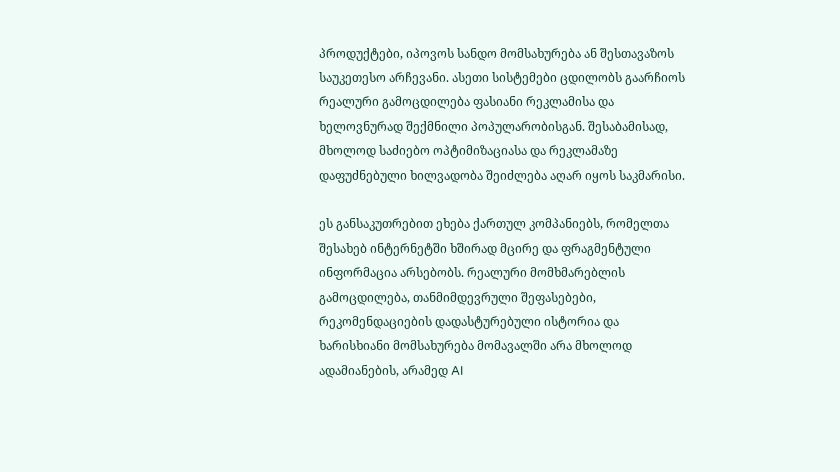პროდუქტები, იპოვოს სანდო მომსახურება ან შესთავაზოს საუკეთესო არჩევანი. ასეთი სისტემები ცდილობს გაარჩიოს რეალური გამოცდილება ფასიანი რეკლამისა და ხელოვნურად შექმნილი პოპულარობისგან. შესაბამისად, მხოლოდ საძიებო ოპტიმიზაციასა და რეკლამაზე დაფუძნებული ხილვადობა შეიძლება აღარ იყოს საკმარისი.

ეს განსაკუთრებით ეხება ქართულ კომპანიებს, რომელთა შესახებ ინტერნეტში ხშირად მცირე და ფრაგმენტული ინფორმაცია არსებობს. რეალური მომხმარებლის გამოცდილება, თანმიმდევრული შეფასებები, რეკომენდაციების დადასტურებული ისტორია და ხარისხიანი მომსახურება მომავალში არა მხოლოდ ადამიანების, არამედ AI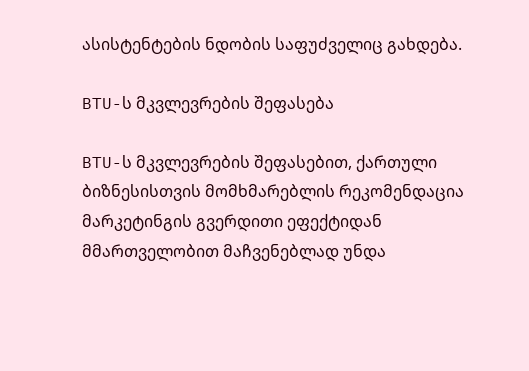ასისტენტების ნდობის საფუძველიც გახდება.

BTU-ს მკვლევრების შეფასება

BTU-ს მკვლევრების შეფასებით, ქართული ბიზნესისთვის მომხმარებლის რეკომენდაცია მარკეტინგის გვერდითი ეფექტიდან მმართველობით მაჩვენებლად უნდა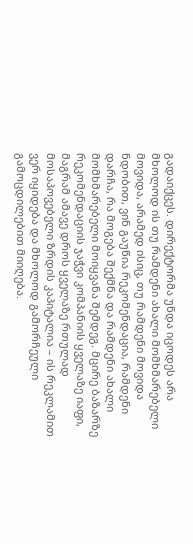გადაიქცეს. დირექტორმა უნდა იცოდეს არა მხოლოდ ის თუ რამდენი ახალი მომხმარებელი მოვიდა, არამედ ისიც, თუ რამდენი მოვიდა ნდობით, ვინ გაუწია რეკომენდაცია, რამდენი დარჩა, რა მოგება შექმნა და რამდენი ახალი მომხმარებელი მოიყვანა შემდეგ. მცირე ბაზარზე რეკომენდაციის ჯაჭვი კომპანიის ყველაზე იაფი, მაგრამ ამავე დროს ყველაზე რთულად მოსაპოვებელი ზრდის კაპიტალია – ის რეკლამით ვერ იყიდება და მხოლოდ გამორჩეული გამოცდილებით მიიღება.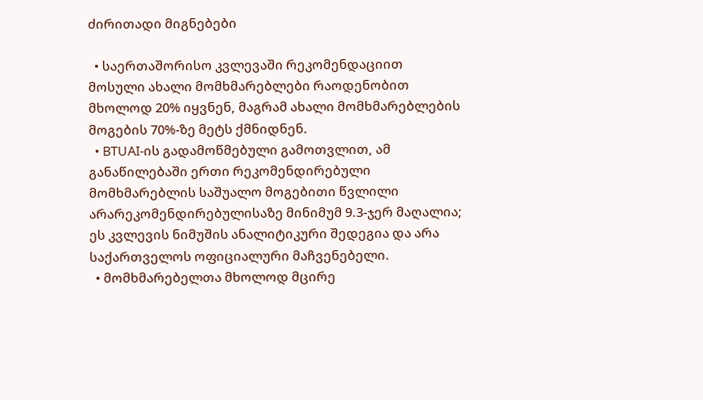ძირითადი მიგნებები

  • საერთაშორისო კვლევაში რეკომენდაციით მოსული ახალი მომხმარებლები რაოდენობით მხოლოდ 20% იყვნენ, მაგრამ ახალი მომხმარებლების მოგების 70%-ზე მეტს ქმნიდნენ.
  • BTUAI-ის გადამოწმებული გამოთვლით, ამ განაწილებაში ერთი რეკომენდირებული მომხმარებლის საშუალო მოგებითი წვლილი არარეკომენდირებულისაზე მინიმუმ 9.3-ჯერ მაღალია; ეს კვლევის ნიმუშის ანალიტიკური შედეგია და არა საქართველოს ოფიციალური მაჩვენებელი.
  • მომხმარებელთა მხოლოდ მცირე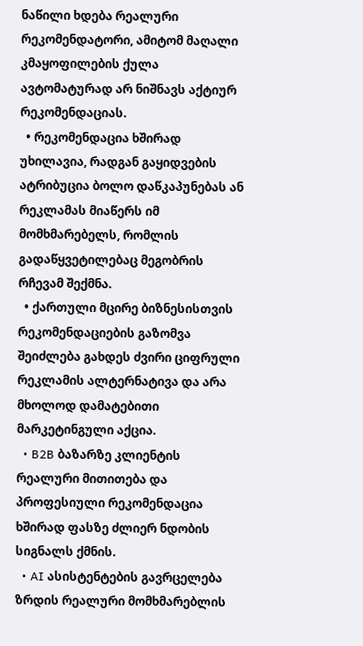ნაწილი ხდება რეალური რეკომენდატორი, ამიტომ მაღალი კმაყოფილების ქულა ავტომატურად არ ნიშნავს აქტიურ რეკომენდაციას.
  • რეკომენდაცია ხშირად უხილავია, რადგან გაყიდვების ატრიბუცია ბოლო დაწკაპუნებას ან რეკლამას მიაწერს იმ მომხმარებელს, რომლის გადაწყვეტილებაც მეგობრის რჩევამ შექმნა.
  • ქართული მცირე ბიზნესისთვის რეკომენდაციების გაზომვა შეიძლება გახდეს ძვირი ციფრული რეკლამის ალტერნატივა და არა მხოლოდ დამატებითი მარკეტინგული აქცია.
  • B2B ბაზარზე კლიენტის რეალური მითითება და პროფესიული რეკომენდაცია ხშირად ფასზე ძლიერ ნდობის სიგნალს ქმნის.
  • AI ასისტენტების გავრცელება ზრდის რეალური მომხმარებლის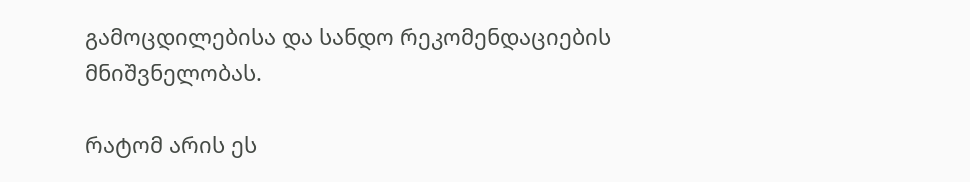გამოცდილებისა და სანდო რეკომენდაციების მნიშვნელობას.

რატომ არის ეს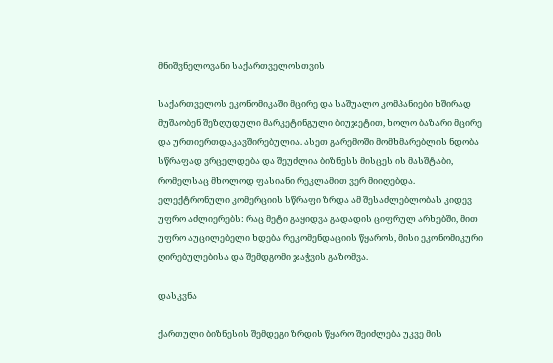მნიშვნელოვანი საქართველოსთვის

საქართველოს ეკონომიკაში მცირე და საშუალო კომპანიები ხშირად მუშაობენ შეზღუდული მარკეტინგული ბიუჯეტით, ხოლო ბაზარი მცირე და ურთიერთდაკავშირებულია. ასეთ გარემოში მომხმარებლის ნდობა სწრაფად ვრცელდება და შეუძლია ბიზნესს მისცეს ის მასშტაბი, რომელსაც მხოლოდ ფასიანი რეკლამით ვერ მიიღებდა. ელექტრონული კომერციის სწრაფი ზრდა ამ შესაძლებლობას კიდევ უფრო აძლიერებს: რაც მეტი გაყიდვა გადადის ციფრულ არხებში, მით უფრო აუცილებელი ხდება რეკომენდაციის წყაროს, მისი ეკონომიკური ღირებულებისა და შემდგომი ჯაჭვის გაზომვა.

დასკვნა

ქართული ბიზნესის შემდეგი ზრდის წყარო შეიძლება უკვე მის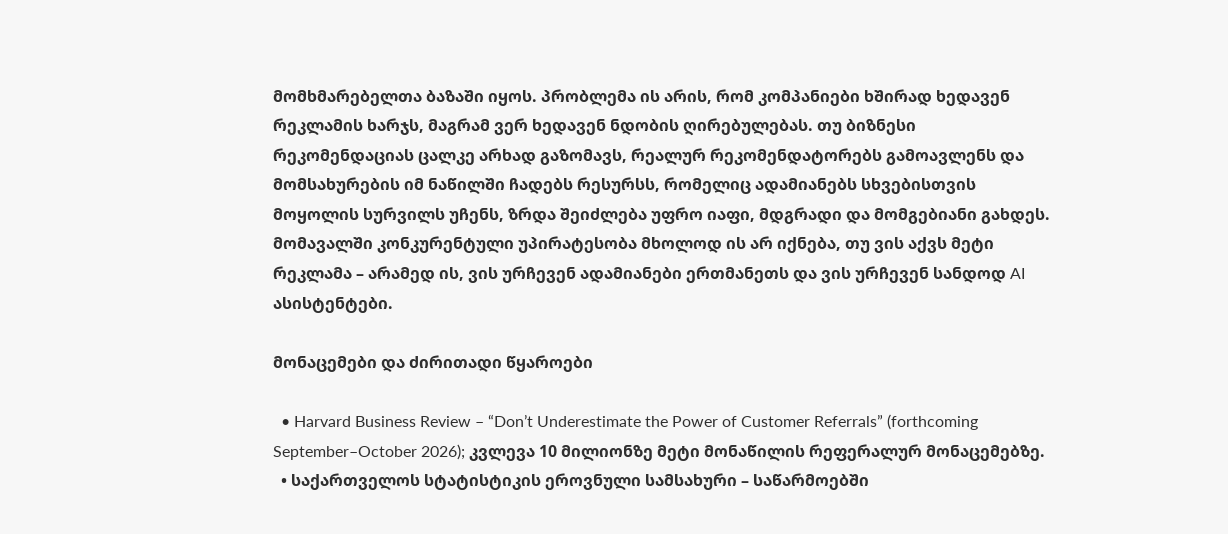მომხმარებელთა ბაზაში იყოს. პრობლემა ის არის, რომ კომპანიები ხშირად ხედავენ რეკლამის ხარჯს, მაგრამ ვერ ხედავენ ნდობის ღირებულებას. თუ ბიზნესი რეკომენდაციას ცალკე არხად გაზომავს, რეალურ რეკომენდატორებს გამოავლენს და მომსახურების იმ ნაწილში ჩადებს რესურსს, რომელიც ადამიანებს სხვებისთვის მოყოლის სურვილს უჩენს, ზრდა შეიძლება უფრო იაფი, მდგრადი და მომგებიანი გახდეს. მომავალში კონკურენტული უპირატესობა მხოლოდ ის არ იქნება, თუ ვის აქვს მეტი რეკლამა – არამედ ის, ვის ურჩევენ ადამიანები ერთმანეთს და ვის ურჩევენ სანდოდ AI ასისტენტები.

მონაცემები და ძირითადი წყაროები

  • Harvard Business Review – “Don’t Underestimate the Power of Customer Referrals” (forthcoming September–October 2026); კვლევა 10 მილიონზე მეტი მონაწილის რეფერალურ მონაცემებზე.
  • საქართველოს სტატისტიკის ეროვნული სამსახური – საწარმოებში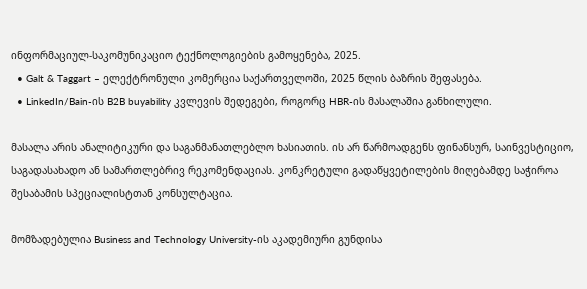ინფორმაციულ-საკომუნიკაციო ტექნოლოგიების გამოყენება, 2025.
  • Galt & Taggart – ელექტრონული კომერცია საქართველოში, 2025 წლის ბაზრის შეფასება.
  • LinkedIn/Bain-ის B2B buyability კვლევის შედეგები, როგორც HBR-ის მასალაშია განხილული.

მასალა არის ანალიტიკური და საგანმანათლებლო ხასიათის. ის არ წარმოადგენს ფინანსურ, საინვესტიციო, საგადასახადო ან სამართლებრივ რეკომენდაციას. კონკრეტული გადაწყვეტილების მიღებამდე საჭიროა შესაბამის სპეციალისტთან კონსულტაცია.

მომზადებულია Business and Technology University-ის აკადემიური გუნდისა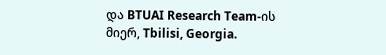და BTUAI Research Team-ის მიერ, Tbilisi, Georgia.